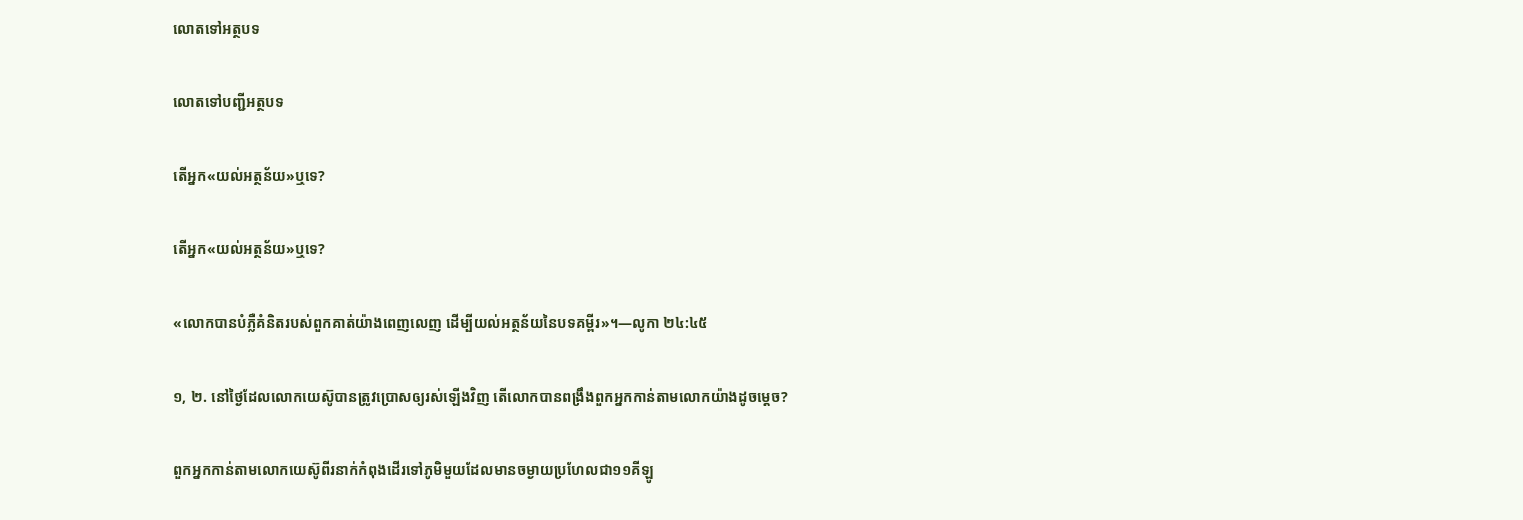លោតទៅអត្ថបទ

លោតទៅបញ្ជីអត្ថបទ

តើអ្នក«យល់អត្ថន័យ»ឬទេ?

តើអ្នក«យល់អត្ថន័យ»ឬទេ?

«លោកបានបំភ្លឺគំនិតរបស់ពួកគាត់យ៉ាងពេញលេញ ដើម្បីយល់អត្ថន័យនៃបទគម្ពីរ»។—លូកា ២៤:៤៥

១, ២. នៅថ្ងៃដែលលោកយេស៊ូបានត្រូវប្រោសឲ្យរស់ឡើងវិញ តើលោកបានពង្រឹងពួកអ្នកកាន់តាមលោកយ៉ាងដូចម្ដេច?

ពួកអ្នកកាន់តាមលោកយេស៊ូពីរនាក់កំពុងដើរទៅភូមិមួយដែលមានចម្ងាយប្រហែលជា១១គីឡូ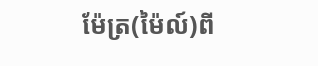ម៉ែត្រ(ម៉ៃល៍)ពី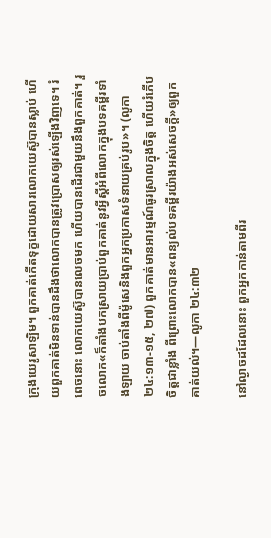ក្រុងយេរូសាឡិម។ ពួកគាត់កើតទុក្ខដោយសារលោកយេស៊ូបានស្លាប់ ហើយពួកគាត់មិនទាន់បានដឹងថាលោកបានត្រូវប្រោសឲ្យរស់ឡើងវិញទេ។ រំពេចនោះ លោកយេស៊ូបានលេចមក ហើយបានដើរជាមួយនឹងពួកគាត់។ រួចលោក«ក៏តាំងបកស្រាយប្រាប់ពួកគាត់នូវអ្វីស្ដីអំពីលោកក្នុងបទគម្ពីរទាំងឡាយ ចាប់តាំងពីម៉ូសេនិងពួកអ្នកប្រកាសទំនាយគ្រប់រូប»។ (លូកា ២៤:១៣-១៥, ២៧) ពួកគាត់មានអារម្មណ៍ធូរស្រាលក្នុងចិត្ដ ហើយរំភើបចិត្ដជាខ្លាំង ពីព្រោះលោកបាន«ពន្យល់បទគម្ពីរយ៉ាងអស់សេចក្ដី»ឲ្យពួកគាត់យល់។—លូកា ២៤:៣២

នៅល្ងាចដដែលនោះ ពួកអ្នកកាន់តាមពីរ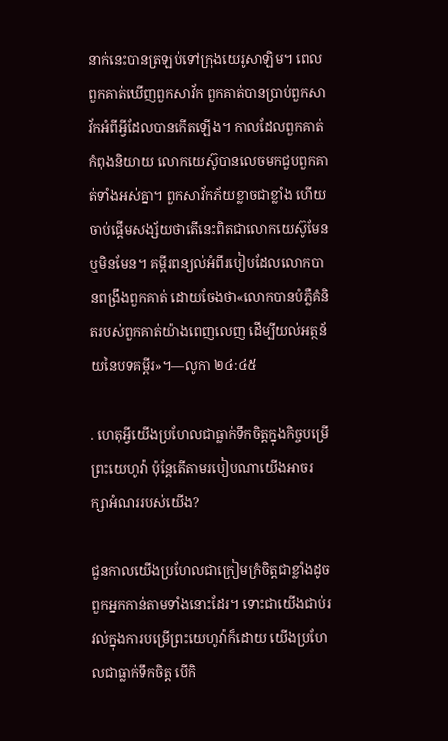នាក់នេះបានត្រឡប់ទៅក្រុងយេរូសាឡិម។ ពេលពួកគាត់ឃើញពួកសាវ័ក ពួកគាត់បានប្រាប់ពួកសាវ័កអំពីអ្វីដែលបានកើតឡើង។ កាលដែលពួកគាត់កំពុងនិយាយ លោកយេស៊ូបានលេចមកជួបពួកគាត់ទាំងអស់គ្នា។ ពួកសាវ័កភ័យខ្លាចជាខ្លាំង ហើយចាប់ផ្ដើមសង្ស័យថាតើនេះពិតជាលោកយេស៊ូមែន ឬមិនមែន។ គម្ពីរពន្យល់អំពីរបៀបដែលលោកបានពង្រឹងពួកគាត់ ដោយចែងថា«លោកបានបំភ្លឺគំនិតរបស់ពួកគាត់យ៉ាងពេញលេញ ដើម្បីយល់អត្ថន័យនៃបទគម្ពីរ»។—លូកា ២៤:៤៥

. ហេតុអ្វីយើងប្រហែលជាធ្លាក់ទឹកចិត្ដក្នុងកិច្ចបម្រើព្រះយេហូវ៉ា ប៉ុន្ដែតើតាមរបៀបណាយើងអាចរក្សាអំណររបស់យើង?

ជួនកាលយើងប្រហែលជាក្រៀមក្រំចិត្ដជាខ្លាំងដូចពួកអ្នកកាន់តាមទាំងនោះដែរ។ ទោះជាយើងជាប់រវល់ក្នុងការបម្រើព្រះយេហូវ៉ាក៏ដោយ យើងប្រហែលជាធ្លាក់ទឹកចិត្ដ បើកិ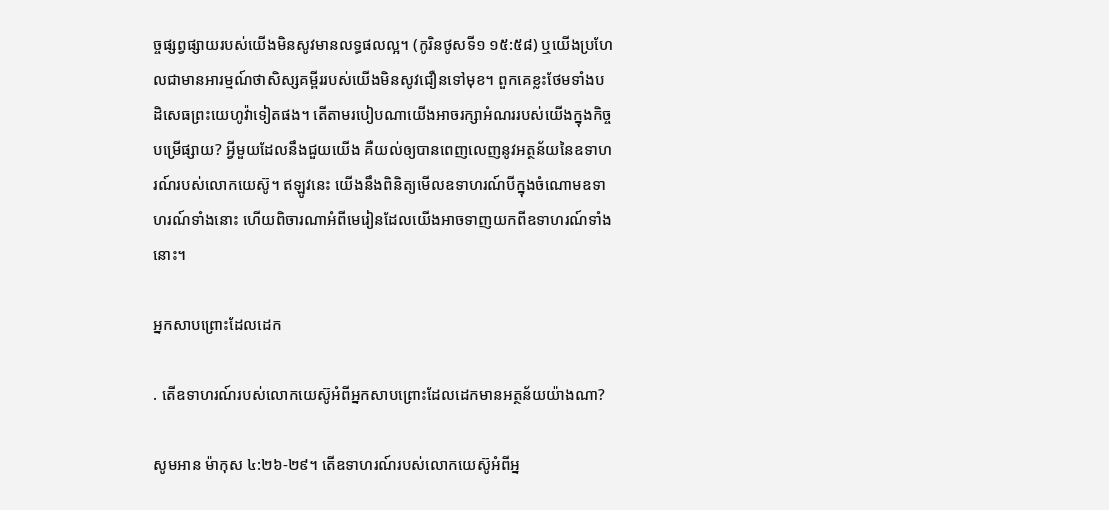ច្ចផ្សព្វផ្សាយរបស់យើងមិនសូវមានលទ្ធផលល្អ។ (កូរិនថូសទី១ ១៥:៥៨) ឬយើងប្រហែលជាមានអារម្មណ៍ថាសិស្សគម្ពីររបស់យើងមិនសូវជឿនទៅមុខ។ ពួកគេខ្លះថែមទាំងបដិសេធព្រះយេហូវ៉ាទៀតផង។ តើតាមរបៀបណាយើងអាចរក្សាអំណររបស់យើងក្នុងកិច្ចបម្រើផ្សាយ? អ្វីមួយដែលនឹងជួយយើង គឺយល់ឲ្យបានពេញលេញនូវអត្ថន័យនៃឧទាហរណ៍របស់លោកយេស៊ូ។ ឥឡូវនេះ យើងនឹងពិនិត្យមើលឧទាហរណ៍បីក្នុងចំណោមឧទាហរណ៍ទាំងនោះ ហើយពិចារណាអំពីមេរៀនដែលយើងអាចទាញយកពីឧទាហរណ៍ទាំងនោះ។

អ្នកសាបព្រោះដែលដេក

. តើឧទាហរណ៍របស់លោកយេស៊ូអំពីអ្នកសាបព្រោះដែលដេកមានអត្ថន័យយ៉ាងណា?

សូមអាន ម៉ាកុស ៤:២៦-២៩។ តើឧទាហរណ៍របស់លោកយេស៊ូអំពីអ្ន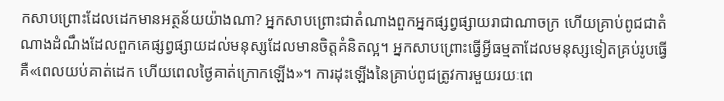កសាបព្រោះដែលដេកមានអត្ថន័យយ៉ាងណា? អ្នកសាបព្រោះជាតំណាងពួកអ្នកផ្សព្វផ្សាយរាជាណាចក្រ ហើយគ្រាប់ពូជជាតំណាងដំណឹងដែលពួកគេផ្សព្វផ្សាយដល់មនុស្សដែលមានចិត្ដគំនិតល្អ។ អ្នកសាបព្រោះធ្វើអ្វីធម្មតាដែលមនុស្សទៀតគ្រប់រូបធ្វើ គឺ«ពេលយប់គាត់ដេក ហើយពេលថ្ងៃគាត់ក្រោកឡើង»។ ការដុះឡើងនៃគ្រាប់ពូជត្រូវការមួយរយៈពេ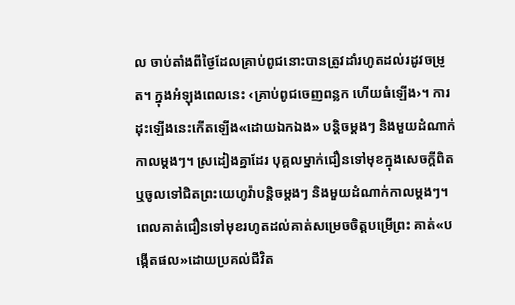ល ចាប់តាំងពីថ្ងៃដែលគ្រាប់ពូជនោះបានត្រូវដាំរហូតដល់រដូវចម្រូត។ ក្នុងអំឡុងពេលនេះ ‹គ្រាប់ពូជចេញពន្លក ហើយធំឡើង›។ ការដុះឡើងនេះកើតឡើង«ដោយឯកឯង» បន្ដិចម្ដងៗ និងមួយដំណាក់កាលម្ដងៗ។ ស្រដៀងគ្នាដែរ បុគ្គលម្នាក់ជឿនទៅមុខក្នុងសេចក្ដីពិត ឬចូលទៅជិតព្រះយេហូវ៉ាបន្ដិចម្ដងៗ និងមួយដំណាក់កាលម្ដងៗ។ ពេលគាត់ជឿនទៅមុខរហូតដល់គាត់សម្រេចចិត្ដបម្រើព្រះ គាត់«បង្កើតផល»ដោយប្រគល់ជីវិត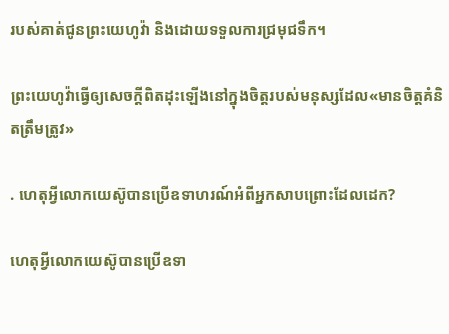របស់គាត់ជូនព្រះយេហូវ៉ា និងដោយទទួលការជ្រមុជទឹក។

ព្រះយេហូវ៉ាធ្វើឲ្យសេចក្ដីពិតដុះឡើងនៅក្នុងចិត្ដរបស់មនុស្សដែល«មានចិត្ដគំនិតត្រឹមត្រូវ»

. ហេតុអ្វីលោកយេស៊ូបានប្រើឧទាហរណ៍អំពីអ្នកសាបព្រោះដែលដេក?

ហេតុអ្វីលោកយេស៊ូបានប្រើឧទា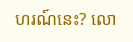ហរណ៍នេះ? លោ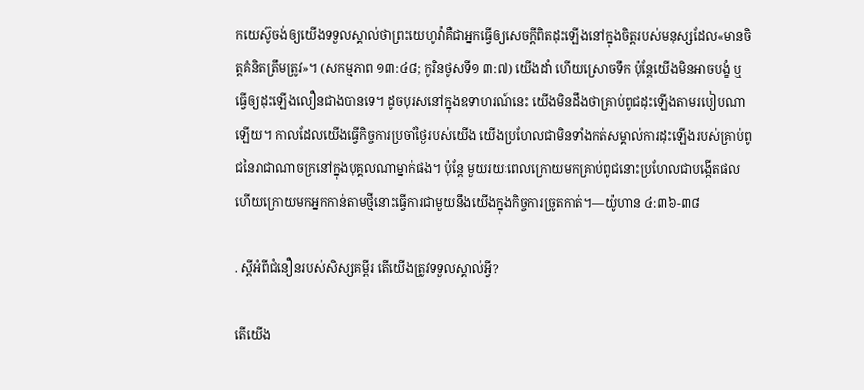កយេស៊ូចង់ឲ្យយើងទទួលស្គាល់ថាព្រះយេហូវ៉ាគឺជាអ្នកធ្វើឲ្យសេចក្ដីពិតដុះឡើងនៅក្នុងចិត្ដរបស់មនុស្សដែល«មានចិត្ដគំនិតត្រឹមត្រូវ»។ (សកម្មភាព ១៣:៤៨; កូរិនថូសទី១ ៣:៧) យើងដាំ ហើយស្រោចទឹក ប៉ុន្ដែយើងមិនអាចបង្ខំ ឬធ្វើឲ្យដុះឡើងលឿនជាងបានទេ។ ដូចបុរសនៅក្នុងឧទាហរណ៍នេះ យើងមិនដឹងថាគ្រាប់ពូជដុះឡើងតាមរបៀបណាឡើយ។ កាលដែលយើងធ្វើកិច្ចការប្រចាំថ្ងៃរបស់យើង យើងប្រហែលជាមិនទាំងកត់សម្គាល់ការដុះឡើងរបស់គ្រាប់ពូជនៃរាជាណាចក្រនៅក្នុងបុគ្គលណាម្នាក់ផង។ ប៉ុន្ដែ មួយរយៈពេលក្រោយមកគ្រាប់ពូជនោះប្រហែលជាបង្កើតផល ហើយក្រោយមកអ្នកកាន់តាមថ្មីនោះធ្វើការជាមួយនឹងយើងក្នុងកិច្ចការច្រូតកាត់។—យ៉ូហាន ៤:៣៦-៣៨

. ស្ដីអំពីជំនឿនរបស់សិស្សគម្ពីរ តើយើងត្រូវទទួលស្គាល់អ្វី?

តើយើង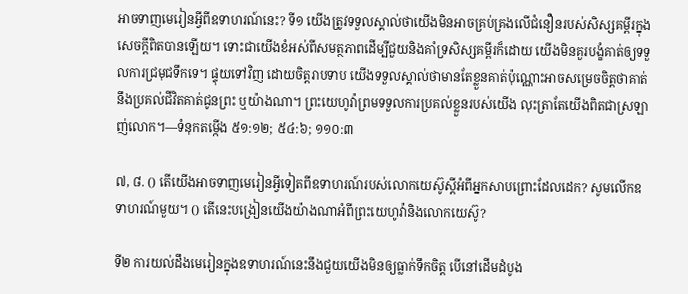អាចទាញមេរៀនអ្វីពីឧទាហរណ៍នេះ? ទី១ យើងត្រូវទទួលស្គាល់ថាយើងមិនអាចគ្រប់គ្រងលើជំនឿនរបស់សិស្សគម្ពីរក្នុងសេចក្ដីពិតបានឡើយ។ ទោះជាយើងខំអស់ពីសមត្ថភាពដើម្បីជួយនិងគាំទ្រសិស្សគម្ពីរក៏ដោយ យើងមិនគួរបង្ខំគាត់ឲ្យទទួលការជ្រមុជទឹកទេ។ ផ្ទុយទៅវិញ ដោយចិត្ដរាបទាប យើងទទួលស្គាល់ថាមានតែខ្លួនគាត់ប៉ុណ្ណោះអាចសម្រេចចិត្ដថាគាត់នឹងប្រគល់ជីវិតគាត់ជូនព្រះ ឬយ៉ាងណា។ ព្រះយេហូវ៉ាព្រមទទួលការប្រគល់ខ្លួនរបស់យើង លុះត្រាតែយើងពិតជាស្រឡាញ់លោក។—ទំនុកតម្កើង ៥១:១២; ៥៤:៦; ១១០:៣

៧, ៨. () តើយើងអាចទាញមេរៀនអ្វីទៀតពីឧទាហរណ៍របស់លោកយេស៊ូស្ដីអំពីអ្នកសាបព្រោះដែលដេក? សូមលើកឧទាហរណ៍មួយ។ () តើនេះបង្រៀនយើងយ៉ាងណាអំពីព្រះយេហូវ៉ានិងលោកយេស៊ូ?

ទី២ ការយល់ដឹងមេរៀនក្នុងឧទាហរណ៍នេះនឹងជួយយើងមិនឲ្យធ្លាក់ទឹកចិត្ដ បើនៅដើមដំបូង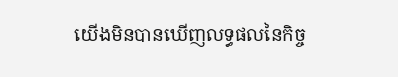យើងមិនបានឃើញលទ្ធផលនៃកិច្ច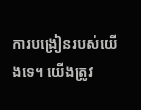ការបង្រៀនរបស់យើងទេ។ យើងត្រូវ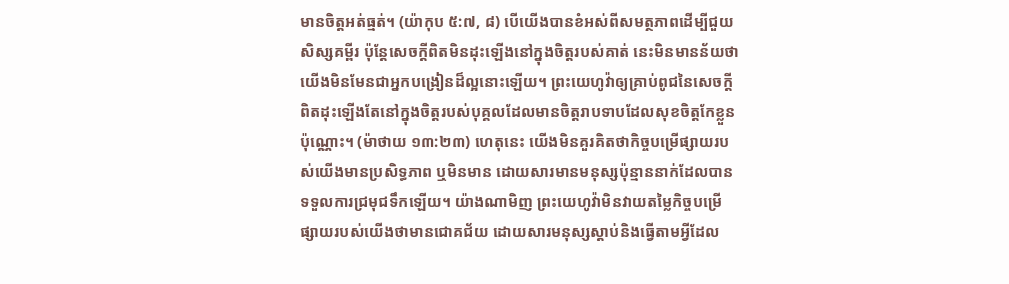មានចិត្ដអត់ធ្មត់។ (យ៉ាកុប ៥:៧, ៨) បើយើងបានខំអស់ពីសមត្ថភាពដើម្បីជួយសិស្សគម្ពីរ ប៉ុន្ដែសេចក្ដីពិតមិនដុះឡើងនៅក្នុងចិត្ដរបស់គាត់ នេះមិនមានន័យថាយើងមិនមែនជាអ្នកបង្រៀនដ៏ល្អនោះឡើយ។ ព្រះយេហូវ៉ាឲ្យគ្រាប់ពូជនៃសេចក្ដីពិតដុះឡើងតែនៅក្នុងចិត្ដរបស់បុគ្គលដែលមានចិត្ដរាបទាបដែលសុខចិត្ដកែខ្លួនប៉ុណ្ណោះ។ (ម៉ាថាយ ១៣:២៣) ហេតុនេះ យើងមិនគួរគិតថាកិច្ចបម្រើផ្សាយរបស់យើងមានប្រសិទ្ធភាព ឬមិនមាន ដោយសារមានមនុស្សប៉ុន្មាននាក់ដែលបានទទួលការជ្រមុជទឹកឡើយ។ យ៉ាងណាមិញ ព្រះយេហូវ៉ាមិនវាយតម្លៃកិច្ចបម្រើផ្សាយរបស់យើងថាមានជោគជ័យ ដោយសារមនុស្សស្ដាប់និងធ្វើតាមអ្វីដែល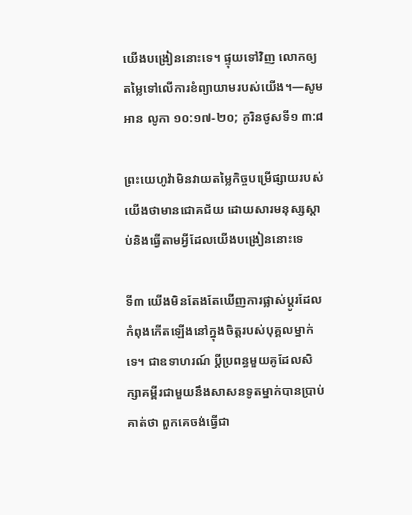យើងបង្រៀននោះទេ។ ផ្ទុយទៅវិញ លោកឲ្យតម្លៃទៅលើការខំព្យាយាមរបស់យើង។—សូមអាន លូកា ១០:១៧-២០; កូរិនថូសទី១ ៣:៨

ព្រះយេហូវ៉ាមិនវាយតម្លៃកិច្ចបម្រើផ្សាយរបស់យើងថាមានជោគជ័យ ដោយសារមនុស្សស្ដាប់និងធ្វើតាមអ្វីដែលយើងបង្រៀននោះទេ

ទី៣ យើងមិនតែងតែឃើញការផ្លាស់ប្ដូរដែលកំពុងកើតឡើងនៅក្នុងចិត្ដរបស់បុគ្គលម្នាក់ទេ។ ជាឧទាហរណ៍ ប្ដីប្រពន្ធមួយគូដែលសិក្សាគម្ពីរជាមួយនឹងសាសនទូតម្នាក់បានប្រាប់គាត់ថា ពួកគេចង់ធ្វើជា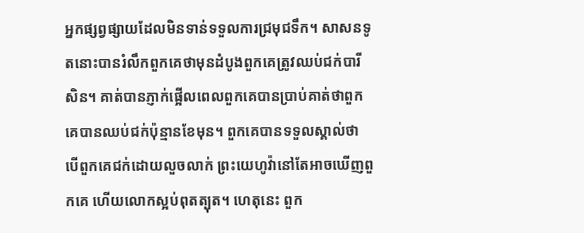អ្នកផ្សព្វផ្សាយដែលមិនទាន់ទទួលការជ្រមុជទឹក។ សាសនទូតនោះបានរំលឹកពួកគេថាមុនដំបូងពួកគេត្រូវឈប់ជក់បារីសិន។ គាត់បានភ្ញាក់ផ្អើលពេលពួកគេបានប្រាប់គាត់ថាពួកគេបានឈប់ជក់ប៉ុន្មានខែមុន។ ពួកគេបានទទួលស្គាល់ថា បើពួកគេជក់ដោយលួចលាក់ ព្រះយេហូវ៉ានៅតែអាចឃើញពួកគេ ហើយលោកស្អប់ពុតត្បុត។ ហេតុនេះ ពួក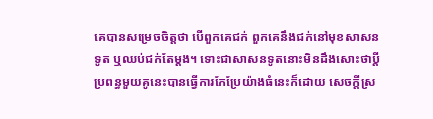គេបានសម្រេចចិត្ដថា បើពួកគេជក់ ពួកគេនឹងជក់នៅមុខសាសនទូត ឬឈប់ជក់តែម្ដង។ ទោះជាសាសនទូតនោះមិនដឹងសោះថាប្ដីប្រពន្ធមួយគូនេះបានធ្វើការកែប្រែយ៉ាងធំនេះក៏ដោយ សេចក្ដីស្រ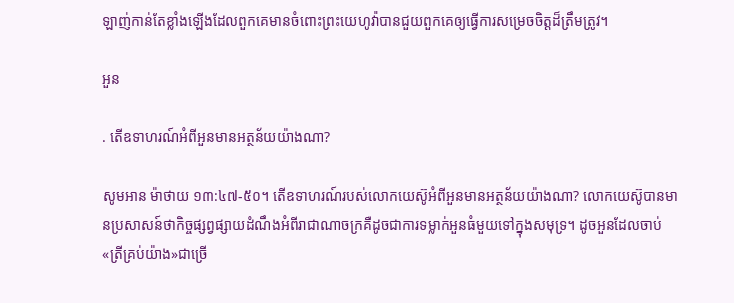ឡាញ់កាន់តែខ្លាំងឡើងដែលពួកគេមានចំពោះព្រះយេហូវ៉ាបានជួយពួកគេឲ្យធ្វើការសម្រេចចិត្ដដ៏ត្រឹមត្រូវ។

អួន

. តើឧទាហរណ៍អំពីអួនមានអត្ថន័យយ៉ាងណា?

សូមអាន ម៉ាថាយ ១៣:៤៧-៥០។ តើឧទាហរណ៍របស់លោកយេស៊ូអំពីអួនមានអត្ថន័យយ៉ាងណា? លោកយេស៊ូបានមានប្រសាសន៍ថាកិច្ចផ្សព្វផ្សាយដំណឹងអំពីរាជាណាចក្រគឺដូចជាការទម្លាក់អួនធំមួយទៅក្នុងសមុទ្រ។ ដូចអួនដែលចាប់«ត្រីគ្រប់យ៉ាង»ជាច្រើ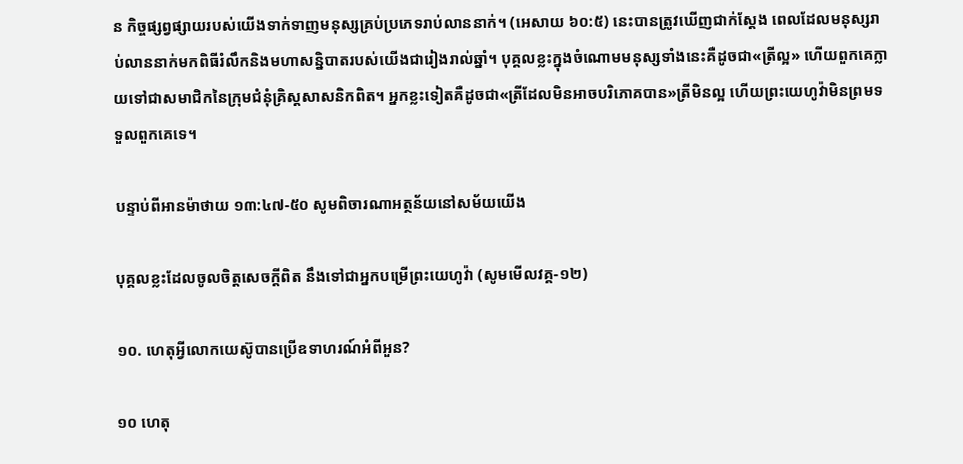ន កិច្ចផ្សព្វផ្សាយរបស់យើងទាក់ទាញមនុស្សគ្រប់ប្រភេទរាប់លាននាក់។ (អេសាយ ៦០:៥) នេះបានត្រូវឃើញជាក់ស្ដែង ពេលដែលមនុស្សរាប់លាននាក់មកពិធីរំលឹកនិងមហាសន្និបាតរបស់យើងជារៀងរាល់ឆ្នាំ។ បុគ្គលខ្លះក្នុងចំណោមមនុស្សទាំងនេះគឺដូចជា«ត្រីល្អ» ហើយពួកគេក្លាយទៅជាសមាជិកនៃក្រុមជំនុំគ្រិស្ដសាសនិកពិត។ អ្នកខ្លះទៀតគឺដូចជា«ត្រីដែលមិនអាចបរិភោគបាន»ត្រីមិនល្អ ហើយព្រះយេហូវ៉ាមិនព្រមទទួលពួកគេទេ។

បន្ទាប់ពីអានម៉ាថាយ ១៣:៤៧-៥០ សូមពិចារណាអត្ថន័យនៅសម័យយើង

បុគ្គលខ្លះដែលចូលចិត្ដសេចក្ដីពិត នឹងទៅជាអ្នកបម្រើព្រះយេហូវ៉ា (សូមមើលវគ្គ-១២)

១០. ហេតុអ្វីលោកយេស៊ូបានប្រើឧទាហរណ៍អំពីអួន?

១០ ហេតុ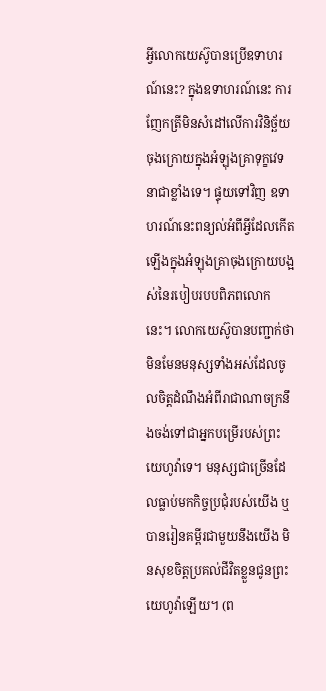អ្វីលោកយេស៊ូបានប្រើឧទាហរណ៍នេះ? ក្នុងឧទាហរណ៍នេះ ការញែកត្រីមិនសំដៅលើការវិនិច្ឆ័យចុងក្រោយក្នុងអំឡុងគ្រាទុក្ខវេទនាជាខ្លាំងទេ។ ផ្ទុយទៅវិញ ឧទាហរណ៍នេះពន្យល់អំពីអ្វីដែលកើតឡើងក្នុងអំឡុងគ្រាចុងក្រោយបង្អស់នៃរបៀបរបបពិភពលោកនេះ។ លោកយេស៊ូបានបញ្ជាក់ថា មិនមែនមនុស្សទាំងអស់ដែលចូលចិត្ដដំណឹងអំពីរាជាណាចក្រនឹងចង់ទៅជាអ្នកបម្រើរបស់ព្រះយេហូវ៉ាទេ។ មនុស្សជាច្រើនដែលធ្លាប់មកកិច្ចប្រជុំរបស់យើង ឬបានរៀនគម្ពីរជាមួយនឹងយើង មិនសុខចិត្ដប្រគល់ជីវិតខ្លួនជូនព្រះយេហូវ៉ាឡើយ។ (ព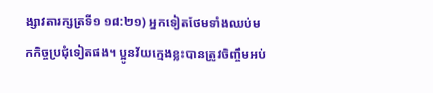ង្សាវតារក្សត្រទី១ ១៨:២១) អ្នកទៀតថែមទាំងឈប់មកកិច្ចប្រជុំទៀតផង។ ប្អូនវ័យក្មេងខ្លះបានត្រូវចិញ្ចឹមអប់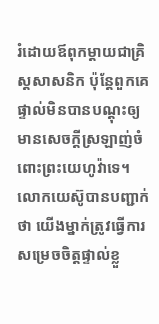រំដោយឪពុកម្ដាយជាគ្រិស្ដសាសនិក ប៉ុន្ដែពួកគេផ្ទាល់មិនបានបណ្ដុះឲ្យមានសេចក្ដីស្រឡាញ់ចំពោះព្រះយេហូវ៉ាទេ។ លោកយេស៊ូបានបញ្ជាក់ថា យើងម្នាក់ត្រូវធ្វើការសម្រេចចិត្ដផ្ទាល់ខ្លួ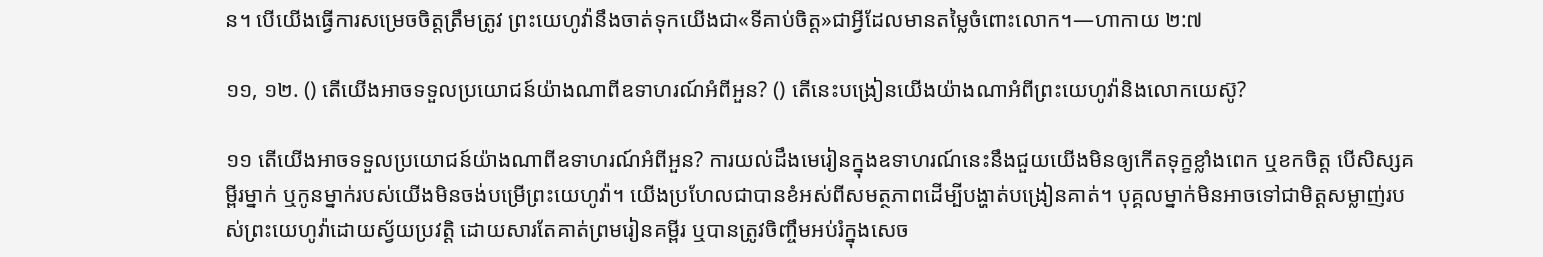ន។ បើយើងធ្វើការសម្រេចចិត្ដត្រឹមត្រូវ ព្រះយេហូវ៉ានឹងចាត់ទុកយើងជា«ទីគាប់ចិត្ដ»ជាអ្វីដែលមានតម្លៃចំពោះលោក។—ហាកាយ ២:៧

១១, ១២. () តើយើងអាចទទួលប្រយោជន៍យ៉ាងណាពីឧទាហរណ៍អំពីអួន? () តើនេះបង្រៀនយើងយ៉ាងណាអំពីព្រះយេហូវ៉ានិងលោកយេស៊ូ?

១១ តើយើងអាចទទួលប្រយោជន៍យ៉ាងណាពីឧទាហរណ៍អំពីអួន? ការយល់ដឹងមេរៀនក្នុងឧទាហរណ៍នេះនឹងជួយយើងមិនឲ្យកើតទុក្ខខ្លាំងពេក ឬខកចិត្ដ បើសិស្សគម្ពីរម្នាក់ ឬកូនម្នាក់របស់យើងមិនចង់បម្រើព្រះយេហូវ៉ា។ យើងប្រហែលជាបានខំអស់ពីសមត្ថភាពដើម្បីបង្ហាត់បង្រៀនគាត់។ បុគ្គលម្នាក់មិនអាចទៅជាមិត្ដសម្លាញ់របស់ព្រះយេហូវ៉ាដោយស្វ័យប្រវត្ដិ ដោយសារតែគាត់ព្រមរៀនគម្ពីរ ឬបានត្រូវចិញ្ចឹមអប់រំក្នុងសេច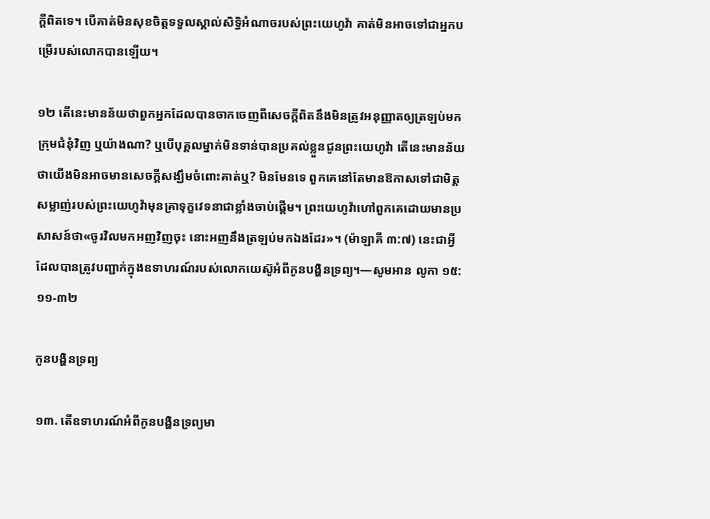ក្ដីពិតទេ។ បើគាត់មិនសុខចិត្ដទទួលស្គាល់សិទ្ធិអំណាចរបស់ព្រះយេហូវ៉ា គាត់មិនអាចទៅជាអ្នកបម្រើរបស់លោកបានឡើយ។

១២ តើនេះមានន័យថាពួកអ្នកដែលបានចាកចេញពីសេចក្ដីពិតនឹងមិនត្រូវអនុញ្ញាតឲ្យត្រឡប់មកក្រុមជំនុំវិញ ឬយ៉ាងណា? ឬបើបុគ្គលម្នាក់មិនទាន់បានប្រគល់ខ្លួនជូនព្រះយេហូវ៉ា តើនេះមានន័យថាយើងមិនអាចមានសេចក្ដីសង្ឃឹមចំពោះគាត់ឬ? មិនមែនទេ ពួកគេនៅតែមានឱកាសទៅជាមិត្ដសម្លាញ់របស់ព្រះយេហូវ៉ាមុនគ្រាទុក្ខវេទនាជាខ្លាំងចាប់ផ្ដើម។ ព្រះយេហូវ៉ាហៅពួកគេដោយមានប្រសាសន៍ថា«ចូរវិលមកអញវិញចុះ នោះអញនឹងត្រឡប់មកឯងដែរ»។ (ម៉ាឡាគី ៣:៧) នេះជាអ្វីដែលបានត្រូវបញ្ជាក់ក្នុងឧទាហរណ៍របស់លោកយេស៊ូអំពីកូនបង្ហិនទ្រព្យ។—សូមអាន លូកា ១៥:១១-៣២

កូនបង្ហិនទ្រព្យ

១៣. តើឧទាហរណ៍អំពីកូនបង្ហិនទ្រព្យមា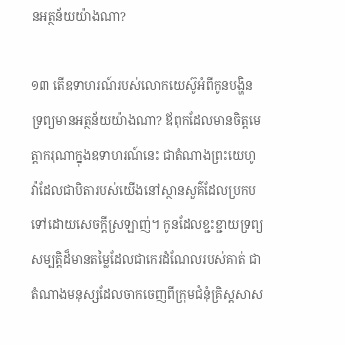នអត្ថន័យយ៉ាងណា?

១៣ តើឧទាហរណ៍របស់លោកយេស៊ូអំពីកូនបង្ហិនទ្រព្យមានអត្ថន័យយ៉ាងណា? ឪពុកដែលមានចិត្ដមេត្ដាករុណាក្នុងឧទាហរណ៍នេះ ជាតំណាងព្រះយេហូវ៉ាដែលជាបិតារបស់យើងនៅស្ថានសួគ៌ដែលប្រកបទៅដោយសេចក្ដីស្រឡាញ់។ កូនដែលខ្ជះខ្ជាយទ្រព្យសម្បត្ដិដ៏មានតម្លៃដែលជាកេរដំណែលរបស់គាត់ ជាតំណាងមនុស្សដែលចាកចេញពីក្រុមជំនុំគ្រិស្ដសាស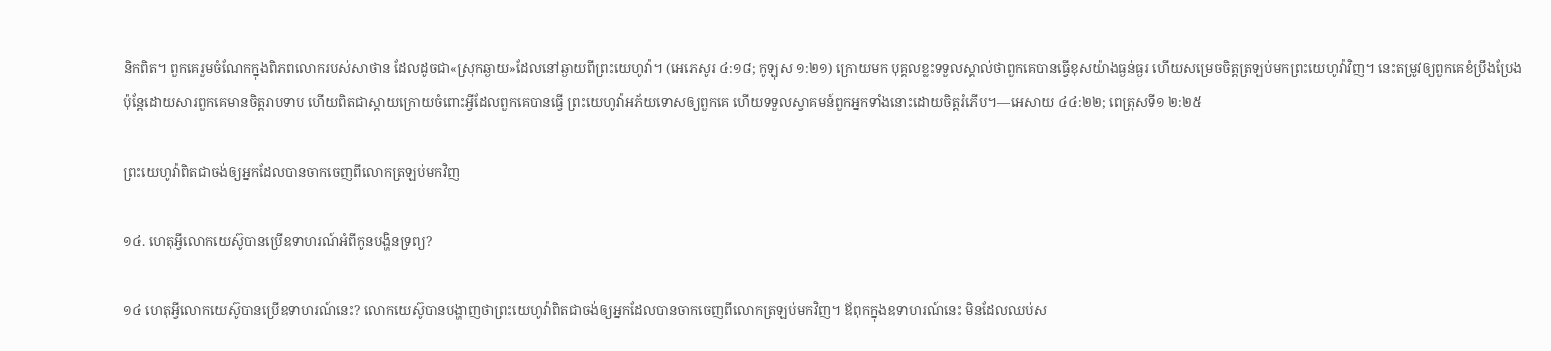និកពិត។ ពួកគេរួមចំណែកក្នុងពិភពលោករបស់សាថាន ដែលដូចជា«ស្រុកឆ្ងាយ»ដែលនៅឆ្ងាយពីព្រះយេហូវ៉ា។ (អេភេសូរ ៤:១៨; កូឡុស ១:២១) ក្រោយមក បុគ្គលខ្លះទទួលស្គាល់ថាពួកគេបានធ្វើខុសយ៉ាងធ្ងន់ធ្ងរ ហើយសម្រេចចិត្ដត្រឡប់មកព្រះយេហូវ៉ាវិញ។ នេះតម្រូវឲ្យពួកគេខំប្រឹងប្រែង ប៉ុន្ដែដោយសារពួកគេមានចិត្ដរាបទាប ហើយពិតជាស្ដាយក្រោយចំពោះអ្វីដែលពួកគេបានធ្វើ ព្រះយេហូវ៉ាអភ័យទោសឲ្យពួកគេ ហើយទទួលស្វាគមន៍ពួកអ្នកទាំងនោះដោយចិត្ដរំភើប។—អេសាយ ៤៤:២២; ពេត្រុសទី១ ២:២៥

ព្រះយេហូវ៉ាពិតជាចង់ឲ្យអ្នកដែលបានចាកចេញពីលោកត្រឡប់មកវិញ

១៤. ហេតុអ្វីលោកយេស៊ូបានប្រើឧទាហរណ៍អំពីកូនបង្ហិនទ្រព្យ?

១៤ ហេតុអ្វីលោកយេស៊ូបានប្រើឧទាហរណ៍នេះ? លោកយេស៊ូបានបង្ហាញថាព្រះយេហូវ៉ាពិតជាចង់ឲ្យអ្នកដែលបានចាកចេញពីលោកត្រឡប់មកវិញ។ ឪពុកក្នុងឧទាហរណ៍នេះ មិនដែលឈប់ស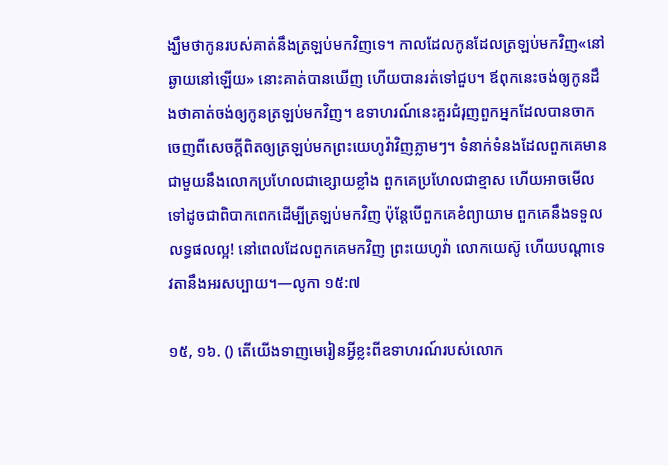ង្ឃឹមថាកូនរបស់គាត់នឹងត្រឡប់មកវិញទេ។ កាលដែលកូនដែលត្រឡប់មកវិញ«នៅឆ្ងាយនៅឡើយ» នោះគាត់បានឃើញ ហើយបានរត់ទៅជួប។ ឪពុកនេះចង់ឲ្យកូនដឹងថាគាត់ចង់ឲ្យកូនត្រឡប់មកវិញ។ ឧទាហរណ៍នេះគួរជំរុញពួកអ្នកដែលបានចាកចេញពីសេចក្ដីពិតឲ្យត្រឡប់មកព្រះយេហូវ៉ាវិញភ្លាមៗ។ ទំនាក់ទំនងដែលពួកគេមានជាមួយនឹងលោកប្រហែលជាខ្សោយខ្លាំង ពួកគេប្រហែលជាខ្មាស ហើយអាចមើលទៅដូចជាពិបាកពេកដើម្បីត្រឡប់មកវិញ ប៉ុន្ដែបើពួកគេខំព្យាយាម ពួកគេនឹងទទួលលទ្ធផលល្អ! នៅពេលដែលពួកគេមកវិញ ព្រះយេហូវ៉ា លោកយេស៊ូ ហើយបណ្ដាទេវតានឹងអរសប្បាយ។—លូកា ១៥:៧

១៥, ១៦. () តើយើងទាញមេរៀនអ្វីខ្លះពីឧទាហរណ៍របស់លោក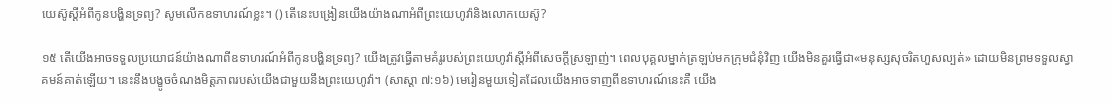យេស៊ូស្ដីអំពីកូនបង្ហិនទ្រព្យ? សូមលើកឧទាហរណ៍ខ្លះ។ () តើនេះបង្រៀនយើងយ៉ាងណាអំពីព្រះយេហូវ៉ានិងលោកយេស៊ូ?

១៥ តើយើងអាចទទួលប្រយោជន៍យ៉ាងណាពីឧទាហរណ៍អំពីកូនបង្ហិនទ្រព្យ? យើងត្រូវធ្វើតាមគំរូរបស់ព្រះយេហូវ៉ាស្ដីអំពីសេចក្ដីស្រឡាញ់។ ពេលបុគ្គលម្នាក់ត្រឡប់មកក្រុមជំនុំវិញ យើងមិនគួរធ្វើជា«មនុស្សសុចរិតហួសល្បត់» ដោយមិនព្រមទទួលស្វាគមន៍គាត់ឡើយ។ នេះនឹងបង្ខូចចំណងមិត្ដភាពរបស់យើងជាមួយនឹងព្រះយេហូវ៉ា។ (សាស្ដា ៧:១៦) មេរៀនមួយទៀតដែលយើងអាចទាញពីឧទាហរណ៍នេះគឺ យើង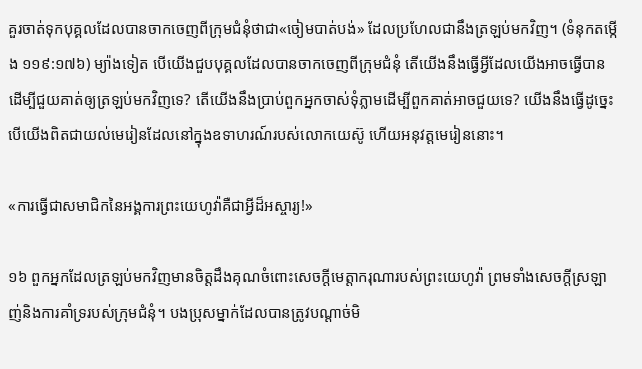គួរចាត់ទុកបុគ្គលដែលបានចាកចេញពីក្រុមជំនុំថាជា«ចៀមបាត់បង់» ដែលប្រហែលជានឹងត្រឡប់មកវិញ។ (ទំនុកតម្កើង ១១៩:១៧៦) ម្យ៉ាងទៀត បើយើងជួបបុគ្គលដែលបានចាកចេញពីក្រុមជំនុំ តើយើងនឹងធ្វើអ្វីដែលយើងអាចធ្វើបានដើម្បីជួយគាត់ឲ្យត្រឡប់មកវិញទេ? តើយើងនឹងប្រាប់ពួកអ្នកចាស់ទុំភ្លាមដើម្បីពួកគាត់អាចជួយទេ? យើងនឹងធ្វើដូច្នេះ បើយើងពិតជាយល់មេរៀនដែលនៅក្នុងឧទាហរណ៍របស់លោកយេស៊ូ ហើយអនុវត្ដមេរៀននោះ។

«ការធ្វើជាសមាជិកនៃអង្គការព្រះយេហូវ៉ាគឺជាអ្វីដ៏អស្ចារ្យ!»

១៦ ពួកអ្នកដែលត្រឡប់មកវិញមានចិត្ដដឹងគុណចំពោះសេចក្ដីមេត្ដាករុណារបស់ព្រះយេហូវ៉ា ព្រមទាំងសេចក្ដីស្រឡាញ់និងការគាំទ្ររបស់ក្រុមជំនុំ។ បងប្រុសម្នាក់ដែលបានត្រូវបណ្ដាច់មិ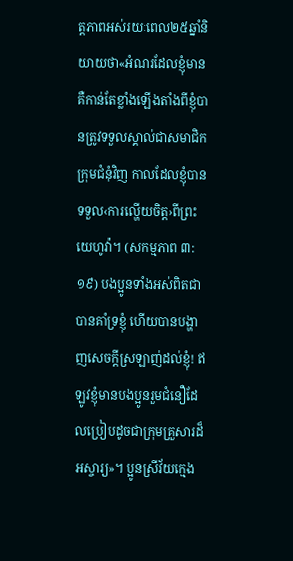ត្ដភាពអស់រយៈពេល២៥ឆ្នាំនិយាយថា«អំណរដែលខ្ញុំមានគឺកាន់តែខ្លាំងឡើងតាំងពីខ្ញុំបានត្រូវទទួលស្គាល់ជាសមាជិកក្រុមជំនុំវិញ កាលដែលខ្ញុំបានទទួល‹ការល្ហើយចិត្ដ›ពីព្រះយេហូវ៉ា។ (សកម្មភាព ៣:១៩) បងប្អូនទាំងអស់ពិតជាបានគាំទ្រខ្ញុំ ហើយបានបង្ហាញសេចក្ដីស្រឡាញ់ដល់ខ្ញុំ! ឥឡូវខ្ញុំមានបងប្អូនរួមជំនឿដែលប្រៀបដូចជាក្រុមគ្រួសារដ៏អស្ចារ្យ»។ ប្អូនស្រីវ័យក្មេង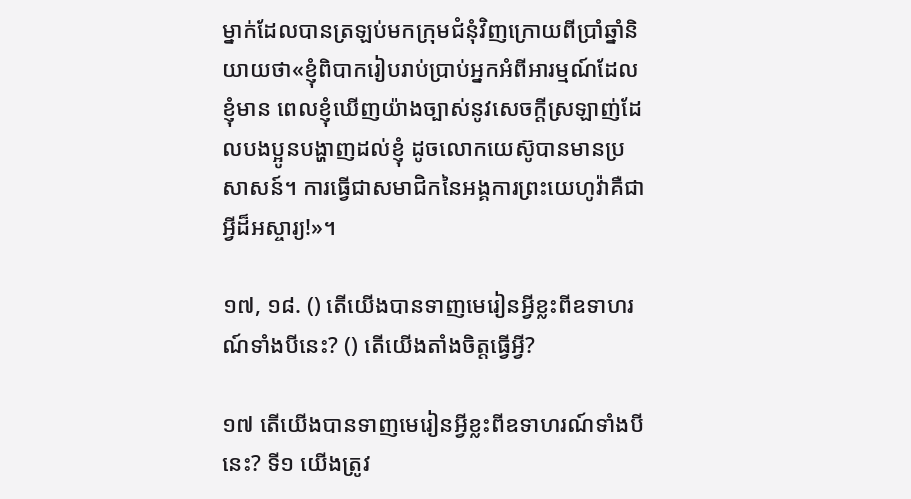ម្នាក់ដែលបានត្រឡប់មកក្រុមជំនុំវិញក្រោយពីប្រាំឆ្នាំនិយាយថា«ខ្ញុំពិបាករៀបរាប់ប្រាប់អ្នកអំពីអារម្មណ៍ដែលខ្ញុំមាន ពេលខ្ញុំឃើញយ៉ាងច្បាស់នូវសេចក្ដីស្រឡាញ់ដែលបងប្អូនបង្ហាញដល់ខ្ញុំ ដូចលោកយេស៊ូបានមានប្រសាសន៍។ ការធ្វើជាសមាជិកនៃអង្គការព្រះយេហូវ៉ាគឺជាអ្វីដ៏អស្ចារ្យ!»។

១៧, ១៨. () តើយើងបានទាញមេរៀនអ្វីខ្លះពីឧទាហរណ៍ទាំងបីនេះ? () តើយើងតាំងចិត្ដធ្វើអ្វី?

១៧ តើយើងបានទាញមេរៀនអ្វីខ្លះពីឧទាហរណ៍ទាំងបីនេះ? ទី១ យើងត្រូវ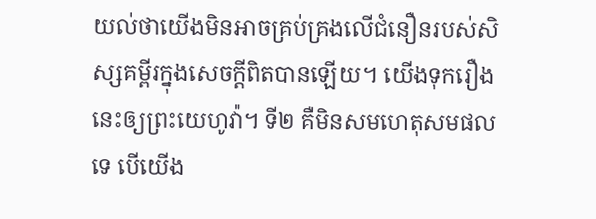យល់ថាយើងមិនអាចគ្រប់គ្រងលើជំនឿនរបស់សិស្សគម្ពីរក្នុងសេចក្ដីពិតបានឡើយ។ យើងទុករឿងនេះឲ្យព្រះយេហូវ៉ា។ ទី២ គឺមិនសមហេតុសមផលទេ បើយើង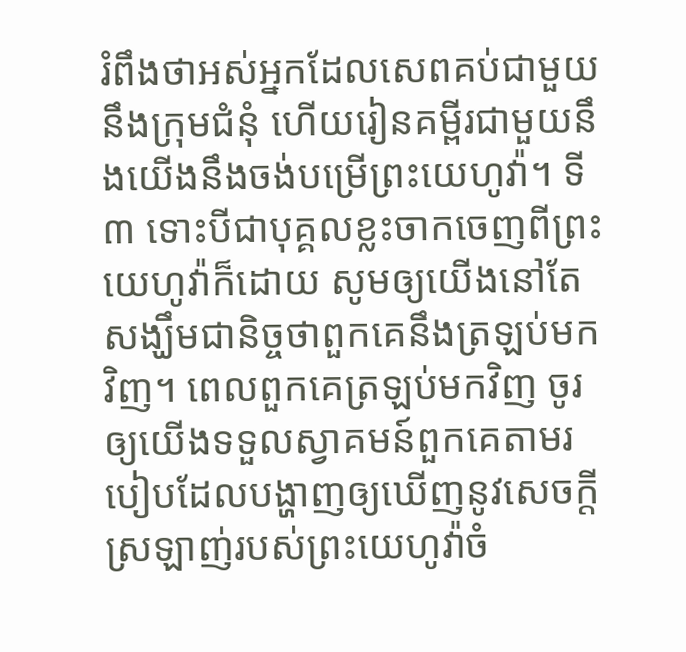រំពឹងថាអស់អ្នកដែលសេពគប់ជាមួយនឹងក្រុមជំនុំ ហើយរៀនគម្ពីរជាមួយនឹងយើងនឹងចង់បម្រើព្រះយេហូវ៉ា។ ទី៣ ទោះបីជាបុគ្គលខ្លះចាកចេញពីព្រះយេហូវ៉ាក៏ដោយ សូមឲ្យយើងនៅតែសង្ឃឹមជានិច្ចថាពួកគេនឹងត្រឡប់មកវិញ។ ពេលពួកគេត្រឡប់មកវិញ ចូរឲ្យយើងទទួលស្វាគមន៍ពួកគេតាមរបៀបដែលបង្ហាញឲ្យឃើញនូវសេចក្ដីស្រឡាញ់របស់ព្រះយេហូវ៉ាចំ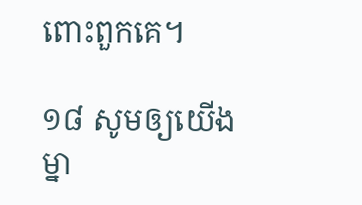ពោះពួកគេ។

១៨ សូមឲ្យយើងម្នា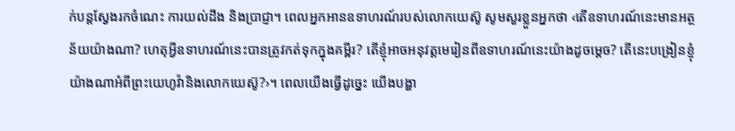ក់បន្ដស្វែងរកចំណេះ ការយល់ដឹង និងប្រាជ្ញា។ ពេលអ្នកអានឧទាហរណ៍របស់លោកយេស៊ូ សូមសួរខ្លួនអ្នកថា ‹តើឧទាហរណ៍នេះមានអត្ថន័យយ៉ាងណា? ហេតុអ្វីឧទាហរណ៍នេះបានត្រូវកត់ទុកក្នុងគម្ពីរ? តើខ្ញុំអាចអនុវត្ដមេរៀនពីឧទាហរណ៍នេះយ៉ាងដូចម្ដេច? តើនេះបង្រៀនខ្ញុំយ៉ាងណាអំពីព្រះយេហូវ៉ានិងលោកយេស៊ូ?›។ ពេលយើងធ្វើដូច្នេះ យើងបង្ហា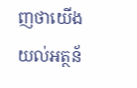ញថាយើងយល់អត្ថន័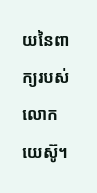យនៃពាក្យរបស់លោកយេស៊ូ។